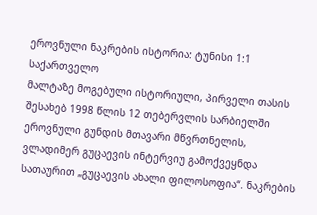ეროვნული ნაკრების ისტორია: ტუნისი 1:1 საქართველო
მალტაზე მოგებული ისტორიული, პირველი თასის შესახებ 1998 წლის 12 თებერვლის სარბიელში ეროვნული გუნდის მთავარი მწვრთნელის, ვლადიმერ გუცაევის ინტერვიუ გამოქვეყნდა სათაურით „გუცაევის ახალი ფილოსოფია“. ნაკრების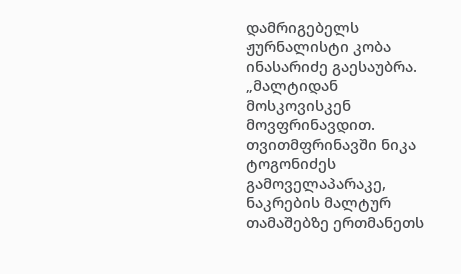დამრიგებელს ჟურნალისტი კობა ინასარიძე გაესაუბრა.
„მალტიდან მოსკოვისკენ მოვფრინავდით. თვითმფრინავში ნიკა ტოგონიძეს გამოველაპარაკე, ნაკრების მალტურ თამაშებზე ერთმანეთს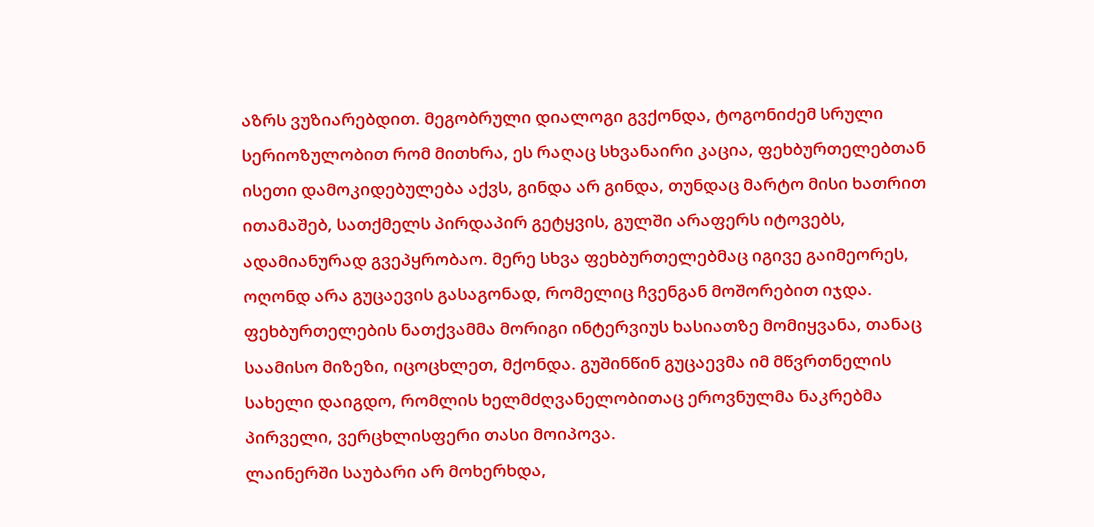აზრს ვუზიარებდით. მეგობრული დიალოგი გვქონდა, ტოგონიძემ სრული სერიოზულობით რომ მითხრა, ეს რაღაც სხვანაირი კაცია, ფეხბურთელებთან ისეთი დამოკიდებულება აქვს, გინდა არ გინდა, თუნდაც მარტო მისი ხათრით ითამაშებ, სათქმელს პირდაპირ გეტყვის, გულში არაფერს იტოვებს, ადამიანურად გვეპყრობაო. მერე სხვა ფეხბურთელებმაც იგივე გაიმეორეს, ოღონდ არა გუცაევის გასაგონად, რომელიც ჩვენგან მოშორებით იჯდა.
ფეხბურთელების ნათქვამმა მორიგი ინტერვიუს ხასიათზე მომიყვანა, თანაც საამისო მიზეზი, იცოცხლეთ, მქონდა. გუშინწინ გუცაევმა იმ მწვრთნელის სახელი დაიგდო, რომლის ხელმძღვანელობითაც ეროვნულმა ნაკრებმა პირველი, ვერცხლისფერი თასი მოიპოვა.
ლაინერში საუბარი არ მოხერხდა,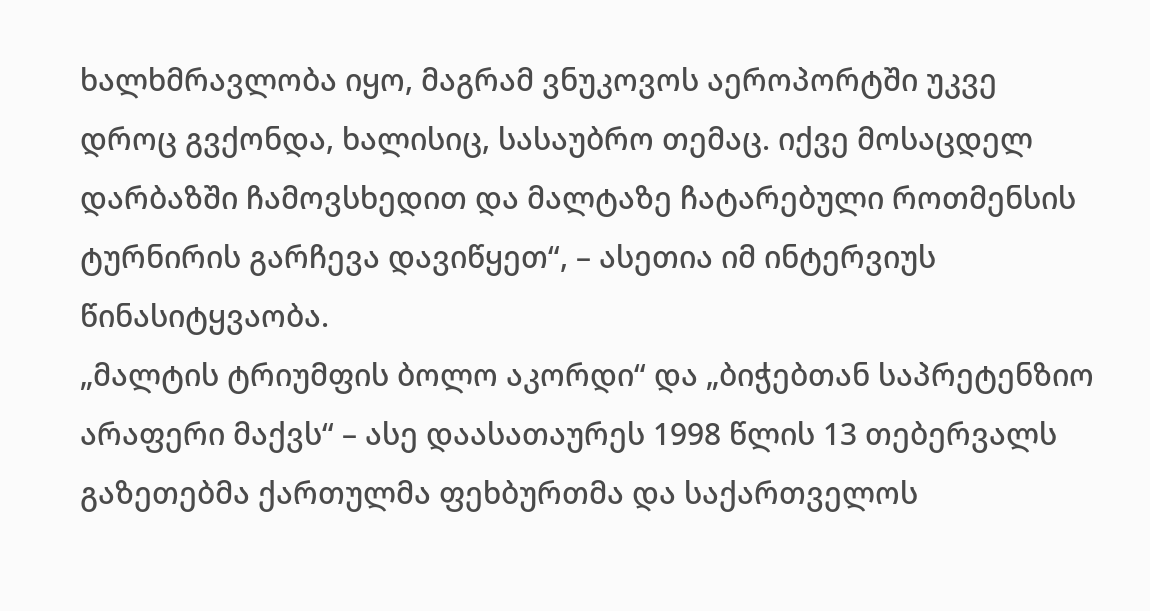ხალხმრავლობა იყო, მაგრამ ვნუკოვოს აეროპორტში უკვე დროც გვქონდა, ხალისიც, სასაუბრო თემაც. იქვე მოსაცდელ დარბაზში ჩამოვსხედით და მალტაზე ჩატარებული როთმენსის ტურნირის გარჩევა დავიწყეთ“, – ასეთია იმ ინტერვიუს წინასიტყვაობა.
„მალტის ტრიუმფის ბოლო აკორდი“ და „ბიჭებთან საპრეტენზიო არაფერი მაქვს“ – ასე დაასათაურეს 1998 წლის 13 თებერვალს გაზეთებმა ქართულმა ფეხბურთმა და საქართველოს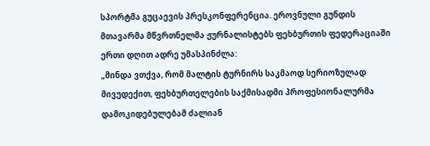სპორტმა გუცაევის პრესკონფერენცია. ეროვნული გუნდის მთავარმა მწვრთნელმა ჟურნალისტებს ფეხბურთის ფედერაციაში ერთი დღით ადრე უმასპინძლა:
„მინდა ვთქვა, რომ მალტის ტურნირს საკმაოდ სერიოზულად მივუდექით, ფეხბურთელების საქმისადმი პროფესიონალურმა დამოკიდებულებამ ძალიან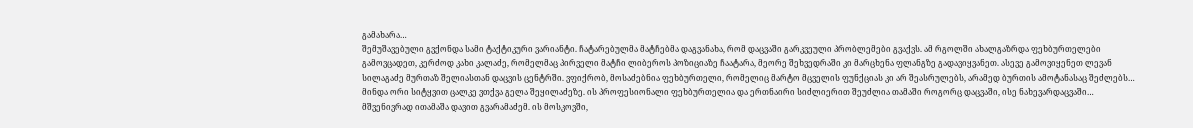გამახარა…
შემუშავებული გვქონდა სამი ტაქტიკური ვარიანტი. ჩატარებულმა მატჩებმა დაგვანახა, რომ დაცვაში გარკვეული პრობლემები გვაქვს. ამ რგოლში ახალგაზრდა ფეხბურთელები გამოვცადეთ, კერძოდ კახი კალაძე, რომელმაც პირველი მატჩი ლიბეროს პოზიციაზე ჩაატარა, მეორე შეხვედრაში კი მარცხენა ფლანგზე გადავიყვანეთ. ასევე გამოვიყენეთ ლევან სილაგაძე მურთაზ შელიასთან დაცვის ცენტრში. ვფიქრობ, მოსაძებნია ფეხბურთელი, რომელიც მარტო მცველის ფუნქციას კი არ შეასრულებს, არამედ ბურთის ამოტანასაც შეძლებს…
მინდა ორი სიტყვით ცალკე ვთქვა გელა შეყილაძეზე. ის პროფესიონალი ფეხბურთელია და ერთნაირი სიძლიერით შეუძლია თამაში როგორც დაცვაში, ისე ნახევარდაცვაში…
მშვენივრად ითამაშა დავით გვარამაძემ. ის მოსკოვში,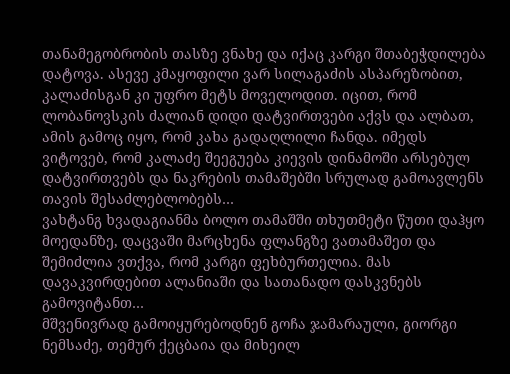თანამეგობრობის თასზე ვნახე და იქაც კარგი შთაბეჭდილება დატოვა. ასევე კმაყოფილი ვარ სილაგაძის ასპარეზობით, კალაძისგან კი უფრო მეტს მოველოდით. იცით, რომ ლობანოვსკის ძალიან დიდი დატვირთვები აქვს და ალბათ, ამის გამოც იყო, რომ კახა გადაღლილი ჩანდა. იმედს ვიტოვებ, რომ კალაძე შეეგუება კიევის დინამოში არსებულ დატვირთვებს და ნაკრების თამაშებში სრულად გამოავლენს თავის შესაძლებლობებს…
ვახტანგ ხვადაგიანმა ბოლო თამაშში თხუთმეტი წუთი დაჰყო მოედანზე, დაცვაში მარცხენა ფლანგზე ვათამაშეთ და შემიძლია ვთქვა, რომ კარგი ფეხბურთელია. მას დავაკვირდებით ალანიაში და სათანადო დასკვნებს გამოვიტანთ…
მშვენივრად გამოიყურებოდნენ გოჩა ჯამარაული, გიორგი ნემსაძე, თემურ ქეცბაია და მიხეილ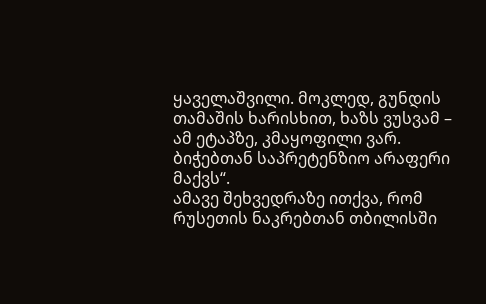ყაველაშვილი. მოკლედ, გუნდის თამაშის ხარისხით, ხაზს ვუსვამ – ამ ეტაპზე, კმაყოფილი ვარ. ბიჭებთან საპრეტენზიო არაფერი მაქვს“.
ამავე შეხვედრაზე ითქვა, რომ რუსეთის ნაკრებთან თბილისში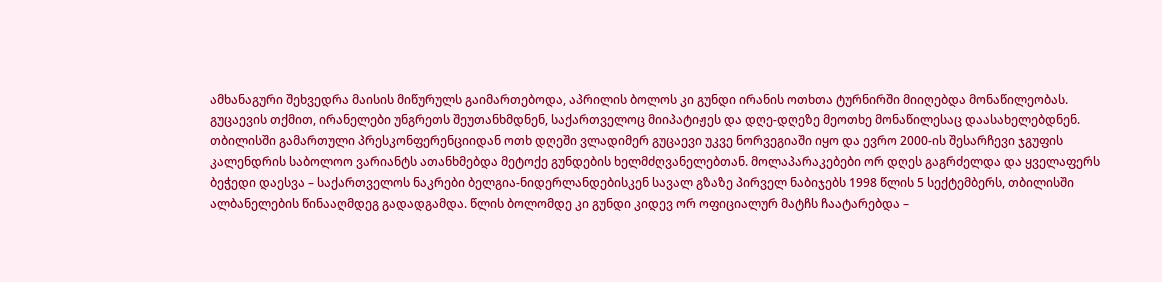ამხანაგური შეხვედრა მაისის მიწურულს გაიმართებოდა, აპრილის ბოლოს კი გუნდი ირანის ოთხთა ტურნირში მიიღებდა მონაწილეობას. გუცაევის თქმით, ირანელები უნგრეთს შეუთანხმდნენ, საქართველოც მიიპატიჟეს და დღე-დღეზე მეოთხე მონაწილესაც დაასახელებდნენ.
თბილისში გამართული პრესკონფერენციიდან ოთხ დღეში ვლადიმერ გუცაევი უკვე ნორვეგიაში იყო და ევრო 2000-ის შესარჩევი ჯგუფის კალენდრის საბოლოო ვარიანტს ათანხმებდა მეტოქე გუნდების ხელმძღვანელებთან. მოლაპარაკებები ორ დღეს გაგრძელდა და ყველაფერს ბეჭედი დაესვა – საქართველოს ნაკრები ბელგია-ნიდერლანდებისკენ სავალ გზაზე პირველ ნაბიჯებს 1998 წლის 5 სექტემბერს, თბილისში ალბანელების წინააღმდეგ გადადგამდა. წლის ბოლომდე კი გუნდი კიდევ ორ ოფიციალურ მატჩს ჩაატარებდა –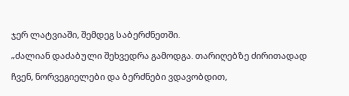ჯერ ლატვიაში, შემდეგ საბერძნეთში.
„ძალიან დაძაბული შეხვედრა გამოდგა. თარიღებზე ძირითადად ჩვენ, ნორვეგიელები და ბერძნები ვდავობდით,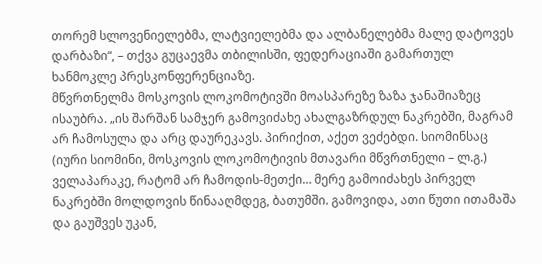თორემ სლოვენიელებმა, ლატვიელებმა და ალბანელებმა მალე დატოვეს დარბაზი“, – თქვა გუცაევმა თბილისში, ფედერაციაში გამართულ ხანმოკლე პრესკონფერენციაზე.
მწვრთნელმა მოსკოვის ლოკომოტივში მოასპარეზე ზაზა ჯანაშიაზეც ისაუბრა. „ის შარშან სამჯერ გამოვიძახე ახალგაზრდულ ნაკრებში, მაგრამ არ ჩამოსულა და არც დაურეკავს. პირიქით, აქეთ ვეძებდი. სიომინსაც (იური სიომინი, მოსკოვის ლოკომოტივის მთავარი მწვრთნელი – ლ.გ.) ველაპარაკე, რატომ არ ჩამოდის-მეთქი… მერე გამოიძახეს პირველ ნაკრებში მოლდოვის წინააღმდეგ, ბათუმში. გამოვიდა, ათი წუთი ითამაშა და გაუშვეს უკან,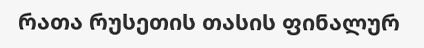რათა რუსეთის თასის ფინალურ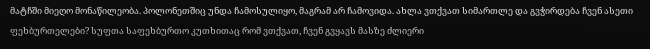მატჩში მიეღო მონაწილეობა. პოლონეთშიც უნდა ჩამოსულიყო, მაგრამ არ ჩამოვიდა. ახლა ვთქვათ სიმართლე და გვჭირდება ჩვენ ასეთი ფეხბურთელები? სუფთა საფეხბურთო კუთხითაც რომ ვთქვათ, ჩვენ გვყავს მასზე ძლიერი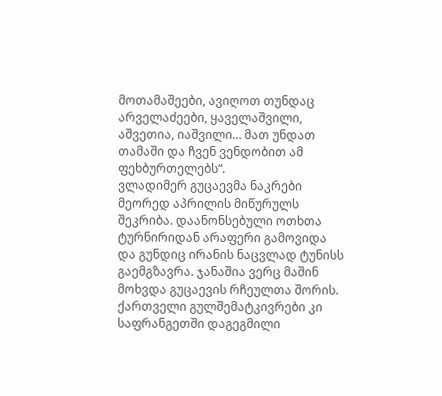მოთამაშეები, ავიღოთ თუნდაც არველაძეები, ყაველაშვილი, აშვეთია, იაშვილი… მათ უნდათ თამაში და ჩვენ ვენდობით ამ ფეხბურთელებს“.
ვლადიმერ გუცაევმა ნაკრები მეორედ აპრილის მიწურულს შეკრიბა. დაანონსებული ოთხთა ტურნირიდან არაფერი გამოვიდა და გუნდიც ირანის ნაცვლად ტუნისს გაემგზავრა. ჯანაშია ვერც მაშინ მოხვდა გუცაევის რჩეულთა შორის.
ქართველი გულშემატკივრები კი საფრანგეთში დაგეგმილი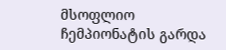მსოფლიო ჩემპიონატის გარდა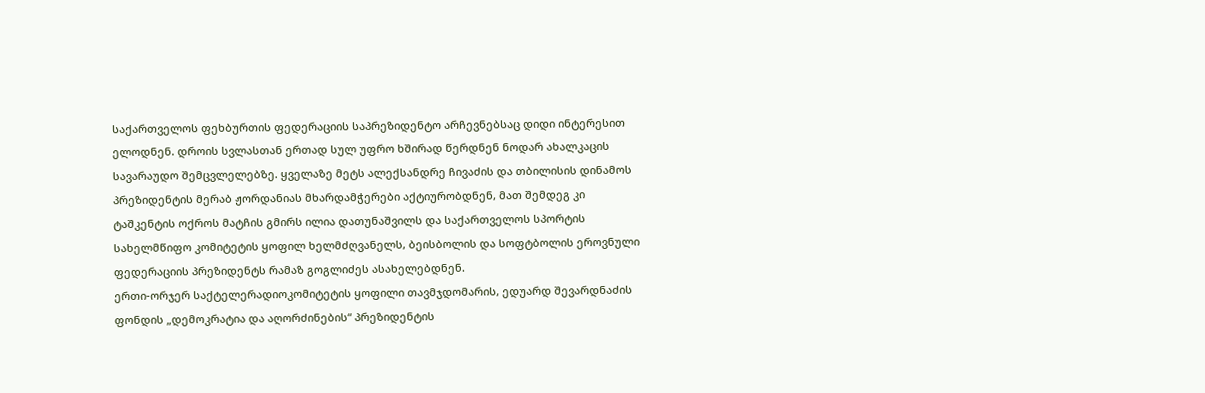საქართველოს ფეხბურთის ფედერაციის საპრეზიდენტო არჩევნებსაც დიდი ინტერესით ელოდნენ. დროის სვლასთან ერთად სულ უფრო ხშირად წერდნენ ნოდარ ახალკაცის სავარაუდო შემცვლელებზე. ყველაზე მეტს ალექსანდრე ჩივაძის და თბილისის დინამოს პრეზიდენტის მერაბ ჟორდანიას მხარდამჭერები აქტიურობდნენ, მათ შემდეგ კი ტაშკენტის ოქროს მატჩის გმირს ილია დათუნაშვილს და საქართველოს სპორტის სახელმწიფო კომიტეტის ყოფილ ხელმძღვანელს, ბეისბოლის და სოფტბოლის ეროვნული ფედერაციის პრეზიდენტს რამაზ გოგლიძეს ასახელებდნენ.
ერთი-ორჯერ საქტელერადიოკომიტეტის ყოფილი თავმჯდომარის, ედუარდ შევარდნაძის ფონდის „დემოკრატია და აღორძინების“ პრეზიდენტის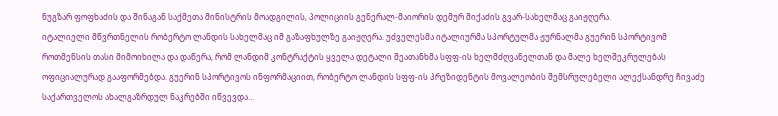ნუგზარ ფოფხაძის და შინაგან საქმეთა მინისტრის მოადგილის, პოლიციის გენერალ-მაიორის დემურ მიქაძის გვარ-სახელმაც გაიჟღერა.
იტალიელი მწვრთნელის რობერტო ლანდის სახელმაც იმ გაზაფხულზე გაიჟღერა. უძველესმა იტალიურმა სპორტულმა ჟურნალმა გუერინ სპორტივომ როთმენსის თასი მიმოიხილა და დაწერა, რომ ლანდიმ კონტრაქტის ყველა დეტალი შეათანხმა სფფ-ის ხელმძღვანელთან და მალე ხელშეკრულებას ოფიციალურად გააფორმებდა. გუერინ სპორტივოს ინფორმაციით, რობერტო ლანდის სფფ-ის პრეზიდენტის მოვალეობის შემსრულებელი ალექსანდრე ჩივაძე საქართველოს ახალგაზრდულ ნაკრებში იწვევდა…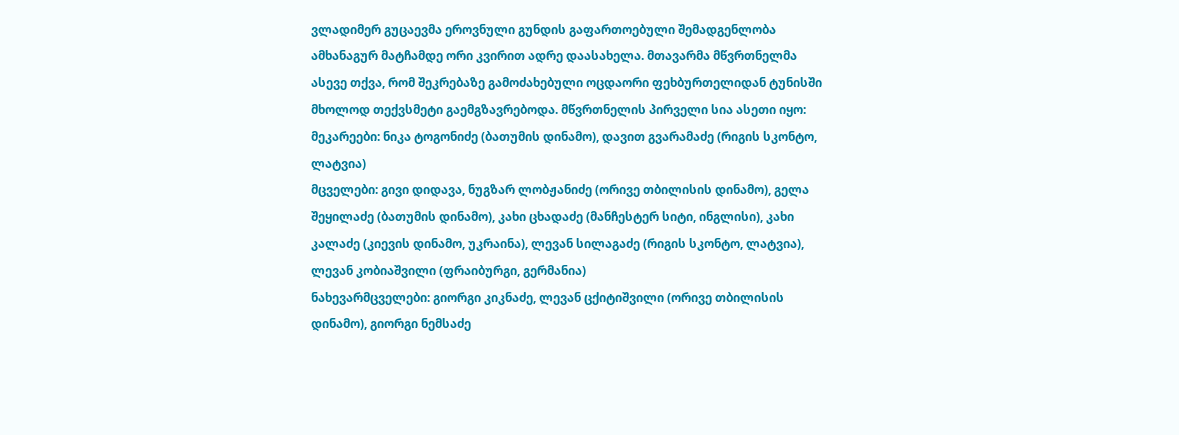ვლადიმერ გუცაევმა ეროვნული გუნდის გაფართოებული შემადგენლობა ამხანაგურ მატჩამდე ორი კვირით ადრე დაასახელა. მთავარმა მწვრთნელმა ასევე თქვა, რომ შეკრებაზე გამოძახებული ოცდაორი ფეხბურთელიდან ტუნისში მხოლოდ თექვსმეტი გაემგზავრებოდა. მწვრთნელის პირველი სია ასეთი იყო:
მეკარეები: ნიკა ტოგონიძე (ბათუმის დინამო), დავით გვარამაძე (რიგის სკონტო, ლატვია)
მცველები: გივი დიდავა, ნუგზარ ლობჟანიძე (ორივე თბილისის დინამო), გელა შეყილაძე (ბათუმის დინამო), კახი ცხადაძე (მანჩესტერ სიტი, ინგლისი), კახი კალაძე (კიევის დინამო, უკრაინა), ლევან სილაგაძე (რიგის სკონტო, ლატვია), ლევან კობიაშვილი (ფრაიბურგი, გერმანია)
ნახევარმცველები: გიორგი კიკნაძე, ლევან ცქიტიშვილი (ორივე თბილისის დინამო), გიორგი ნემსაძე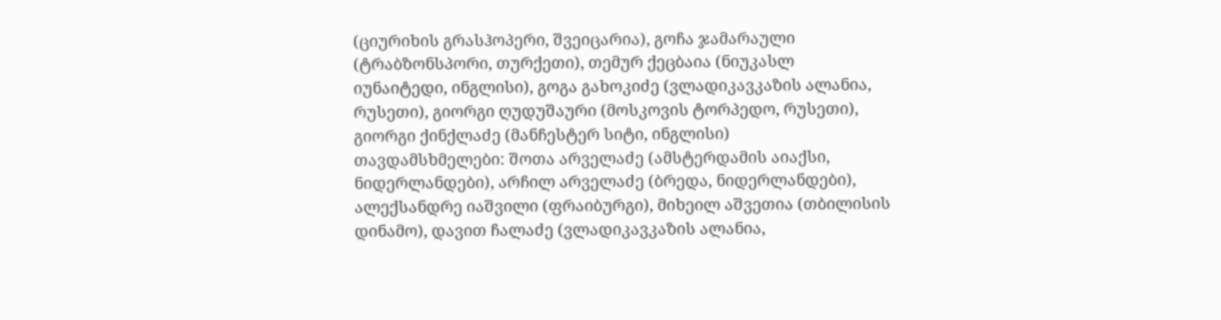(ციურიხის გრასჰოპერი, შვეიცარია), გოჩა ჯამარაული (ტრაბზონსპორი, თურქეთი), თემურ ქეცბაია (ნიუკასლ იუნაიტედი, ინგლისი), გოგა გახოკიძე (ვლადიკავკაზის ალანია, რუსეთი), გიორგი ღუდუშაური (მოსკოვის ტორპედო, რუსეთი), გიორგი ქინქლაძე (მანჩესტერ სიტი, ინგლისი)
თავდამსხმელები: შოთა არველაძე (ამსტერდამის აიაქსი, ნიდერლანდები), არჩილ არველაძე (ბრედა, ნიდერლანდები), ალექსანდრე იაშვილი (ფრაიბურგი), მიხეილ აშვეთია (თბილისის დინამო), დავით ჩალაძე (ვლადიკავკაზის ალანია,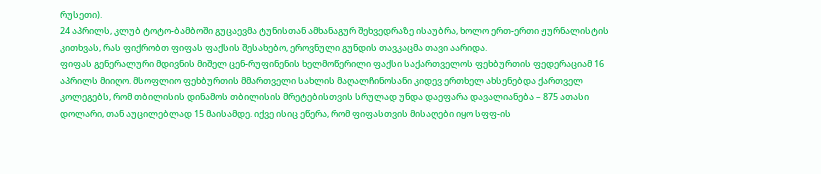რუსეთი).
24 აპრილს, კლუბ ტოტო-ბამბოში გუცაევმა ტუნისთან ამხანაგურ შეხვედრაზე ისაუბრა, ხოლო ერთ-ერთი ჟურნალისტის კითხვას, რას ფიქრობთ ფიფას ფაქსის შესახებო, ეროვნული გუნდის თავკაცმა თავი აარიდა.
ფიფას გენერალური მდივნის მიშელ ცენ-რუფინენის ხელმოწერილი ფაქსი საქართველოს ფეხბურთის ფედერაციამ 16 აპრილს მიიღო. მსოფლიო ფეხბურთის მმართველი სახლის მაღალჩინოსანი კიდევ ერთხელ ახსენებდა ქართველ კოლეგებს, რომ თბილისის დინამოს თბილისის მრეტებისთვის სრულად უნდა დაეფარა დავალიანება – 875 ათასი დოლარი, თან აუცილებლად 15 მაისამდე. იქვე ისიც ეწერა, რომ ფიფასთვის მისაღები იყო სფფ-ის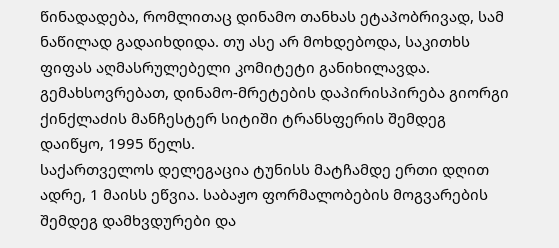წინადადება, რომლითაც დინამო თანხას ეტაპობრივად, სამ ნაწილად გადაიხდიდა. თუ ასე არ მოხდებოდა, საკითხს ფიფას აღმასრულებელი კომიტეტი განიხილავდა. გემახსოვრებათ, დინამო-მრეტების დაპირისპირება გიორგი ქინქლაძის მანჩესტერ სიტიში ტრანსფერის შემდეგ დაიწყო, 1995 წელს.
საქართველოს დელეგაცია ტუნისს მატჩამდე ერთი დღით ადრე, 1 მაისს ეწვია. საბაჟო ფორმალობების მოგვარების შემდეგ დამხვდურები და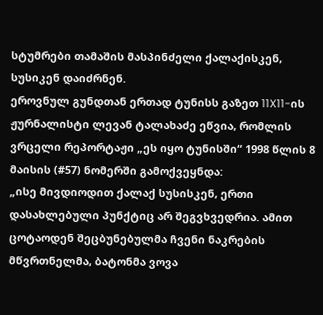სტუმრები თამაშის მასპინძელი ქალაქისკენ, სუსიკენ დაიძრნენ.
ეროვნულ გუნდთან ერთად ტუნისს გაზეთ 11X11-ის ჟურნალისტი ლევან ტალახაძე ეწვია, რომლის ვრცელი რეპორტაჟი „ეს იყო ტუნისში“ 1998 წლის 8 მაისის (#57) ნომერში გამოქვეყნდა:
„ისე მივდიოდით ქალაქ სუსისკენ, ერთი დასახლებული პუნქტიც არ შეგვხვედრია. ამით ცოტაოდენ შეცბუნებულმა ჩვენი ნაკრების მწვრთნელმა, ბატონმა ვოვა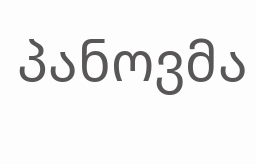პანოვმა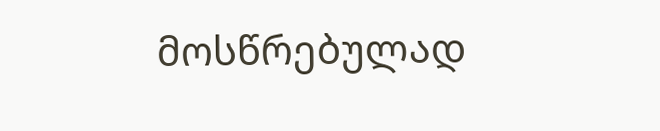მოსწრებულად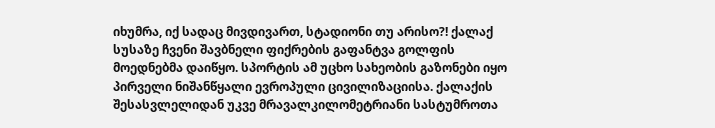იხუმრა, იქ სადაც მივდივართ, სტადიონი თუ არისო?! ქალაქ სუსაზე ჩვენი შავბნელი ფიქრების გაფანტვა გოლფის მოედნებმა დაიწყო. სპორტის ამ უცხო სახეობის გაზონები იყო პირველი ნიშანწყალი ევროპული ცივილიზაციისა. ქალაქის შესასვლელიდან უკვე მრავალკილომეტრიანი სასტუმროთა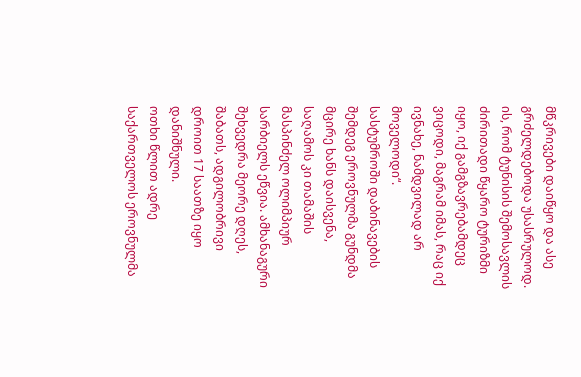მწკრივები დაიწყო და ასე გრძელდებოდა უსასრულოდ. ის, რომ ტუნისის შემოსავლის ძირითადი წყარო ტურიზმი იყო, იქ გამგზავრებამდეც ვიცოდი, მაგრამ იმას, რაც იქ ივნახე, ნამდვილად არ მოველოდი“.
სასტუმროში დაბინავების შემდეგ ეროვნულმა გუნდმა მცირე ხანს დაისვენა, საღამოს კი თამაშის მასპინძელ ოლიმპიურ სარბიელს ეწვია. ამხანაგური შეხვედრა მეორე დღეს, შაბათს, ადგილობრივი დროით 17 საათზე იყო დანიშნული.
ოთხი წლით ადრე საქართველოს ეროვნულმა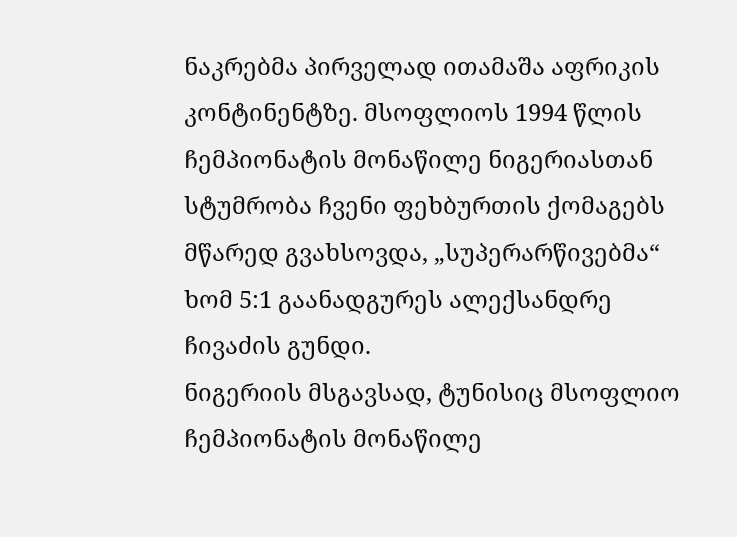ნაკრებმა პირველად ითამაშა აფრიკის კონტინენტზე. მსოფლიოს 1994 წლის ჩემპიონატის მონაწილე ნიგერიასთან სტუმრობა ჩვენი ფეხბურთის ქომაგებს მწარედ გვახსოვდა, „სუპერარწივებმა“ ხომ 5:1 გაანადგურეს ალექსანდრე ჩივაძის გუნდი.
ნიგერიის მსგავსად, ტუნისიც მსოფლიო ჩემპიონატის მონაწილე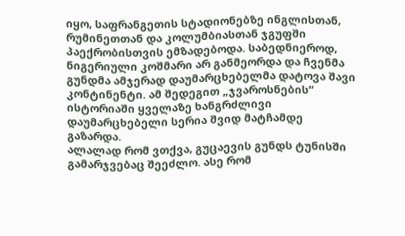იყო, საფრანგეთის სტადიონებზე ინგლისთან, რუმინეთთან და კოლუმბიასთან ჯგუფში პაექრობისთვის ემზადებოდა. საბედნიეროდ, ნიგერიული კოშმარი არ განმეორდა და ჩვენმა გუნდმა ამჯერად დაუმარცხებელმა დატოვა შავი კონტინენტი. ამ შედეგით „ჯვაროსნების“ ისტორიაში ყველაზე ხანგრძლივი დაუმარცხებელი სერია შვიდ მატჩამდე გაზარდა.
ალალად რომ ვთქვა, გუცაევის გუნდს ტუნისში გამარჯვებაც შეეძლო. ასე რომ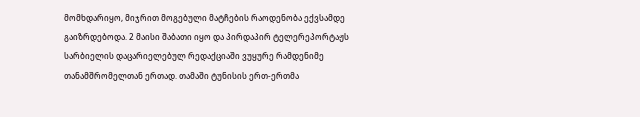მომხდარიყო, მიჯრით მოგებული მატჩების რაოდენობა ექვსამდე გაიზრდებოდა. 2 მაისი შაბათი იყო და პირდაპირ ტელერეპორტაჟს სარბიელის დაცარიელებულ რედაქციაში ვუყურე რამდენიმე თანამშრომელთან ერთად. თამაში ტუნისის ერთ-ერთმა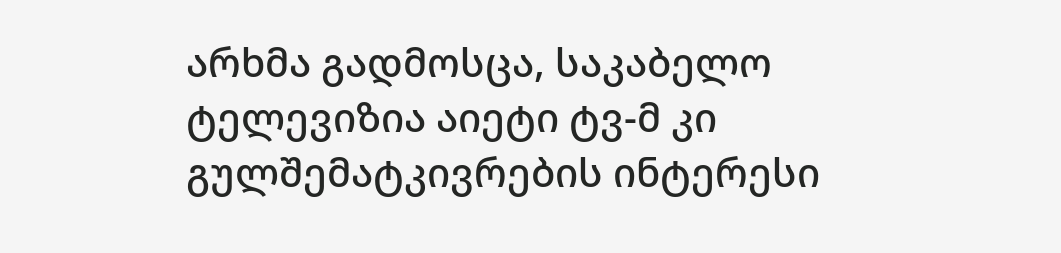არხმა გადმოსცა, საკაბელო ტელევიზია აიეტი ტვ-მ კი გულშემატკივრების ინტერესი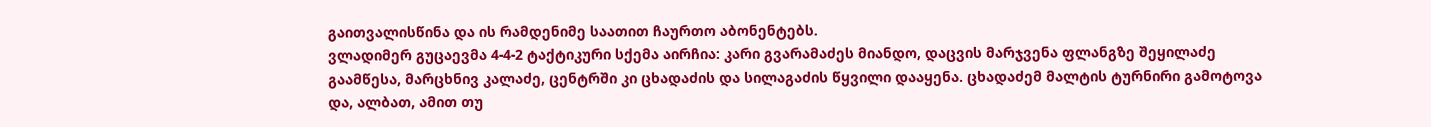გაითვალისწინა და ის რამდენიმე საათით ჩაურთო აბონენტებს.
ვლადიმერ გუცაევმა 4-4-2 ტაქტიკური სქემა აირჩია: კარი გვარამაძეს მიანდო, დაცვის მარჯვენა ფლანგზე შეყილაძე გაამწესა, მარცხნივ კალაძე, ცენტრში კი ცხადაძის და სილაგაძის წყვილი დააყენა. ცხადაძემ მალტის ტურნირი გამოტოვა და, ალბათ, ამით თუ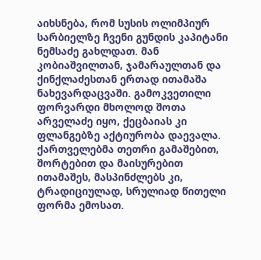აიხსნება, რომ სუსის ოლიმპიურ სარბიელზე ჩვენი გუნდის კაპიტანი ნემსაძე გახლდათ. მან კობიაშვილთან, ჯამარაულთან და ქინქლაძესთან ერთად ითამაშა ნახევარდაცვაში. გამოკვეთილი ფორვარდი მხოლოდ შოთა არველაძე იყო, ქეცბაიას კი ფლანგებზე აქტიურობა დაევალა. ქართველებმა თეთრი გამაშებით, შორტებით და მაისურებით ითამაშეს, მასპინძლებს კი, ტრადიციულად, სრულიად წითელი ფორმა ემოსათ.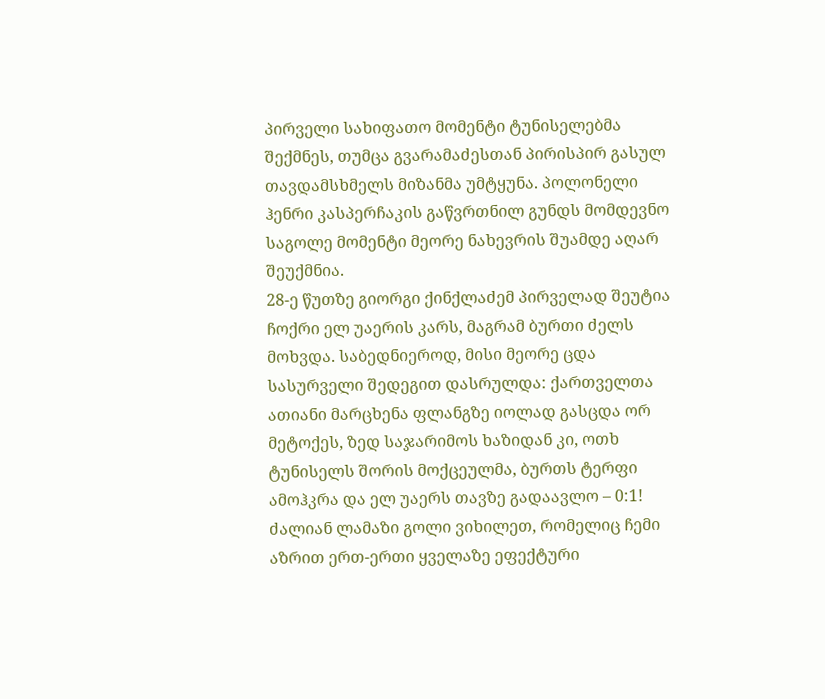პირველი სახიფათო მომენტი ტუნისელებმა შექმნეს, თუმცა გვარამაძესთან პირისპირ გასულ თავდამსხმელს მიზანმა უმტყუნა. პოლონელი ჰენრი კასპერჩაკის გაწვრთნილ გუნდს მომდევნო საგოლე მომენტი მეორე ნახევრის შუამდე აღარ შეუქმნია.
28-ე წუთზე გიორგი ქინქლაძემ პირველად შეუტია ჩოქრი ელ უაერის კარს, მაგრამ ბურთი ძელს მოხვდა. საბედნიეროდ, მისი მეორე ცდა სასურველი შედეგით დასრულდა: ქართველთა ათიანი მარცხენა ფლანგზე იოლად გასცდა ორ მეტოქეს, ზედ საჯარიმოს ხაზიდან კი, ოთხ ტუნისელს შორის მოქცეულმა, ბურთს ტერფი ამოჰკრა და ელ უაერს თავზე გადაავლო – 0:1! ძალიან ლამაზი გოლი ვიხილეთ, რომელიც ჩემი აზრით ერთ-ერთი ყველაზე ეფექტური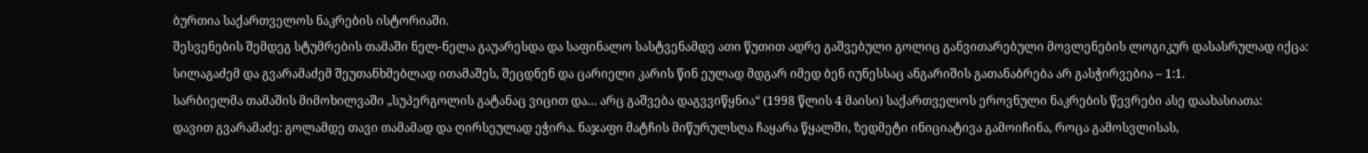ბურთია საქართველოს ნაკრების ისტორიაში.
შესვენების შემდეგ სტუმრების თამაში ნელ-ნელა გაუარესდა და საფინალო სასტვენამდე ათი წუთით ადრე გაშვებული გოლიც განვითარებული მოვლენების ლოგიკურ დასასრულად იქცა: სილაგაძემ და გვარამაძემ შეუთანხმებლად ითამაშეს, შეცდნენ და ცარიელი კარის წინ ეულად მდგარ იმედ ბენ იუნესსაც ანგარიშის გათანაბრება არ გასჭირვებია – 1:1.
სარბიელმა თამაშის მიმოხილვაში „სუპერგოლის გატანაც ვიცით და… არც გაშვება დაგვვიწყნია“ (1998 წლის 4 მაისი) საქართველოს ეროვნული ნაკრების წევრები ასე დაახასიათა:
დავით გვარამაძე: გოლამდე თავი თამამად და ღირსეულად ეჭირა. ნაჯაფი მატჩის მიწურულსღა ჩაყარა წყალში, ზედმეტი ინიციატივა გამოიჩინა, როცა გამოსვლისას,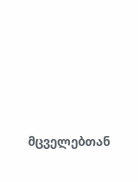მცველებთან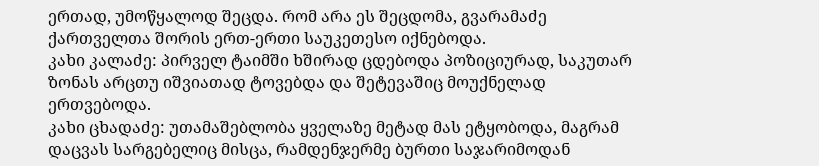ერთად, უმოწყალოდ შეცდა. რომ არა ეს შეცდომა, გვარამაძე ქართველთა შორის ერთ-ერთი საუკეთესო იქნებოდა.
კახი კალაძე: პირველ ტაიმში ხშირად ცდებოდა პოზიციურად, საკუთარ ზონას არცთუ იშვიათად ტოვებდა და შეტევაშიც მოუქნელად ერთვებოდა.
კახი ცხადაძე: უთამაშებლობა ყველაზე მეტად მას ეტყობოდა, მაგრამ დაცვას სარგებელიც მისცა, რამდენჯერმე ბურთი საჯარიმოდან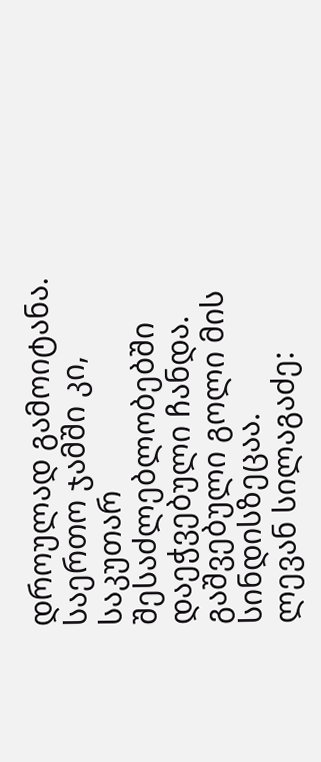დროულად გამოიტანა. საერთო ჯამში კი, საკუთარ შესაძლებლობებში დაეჭვებული ჩანდა. გაშვებული გოლი მის სინდისზეცაა.
ლევან სილაგაძე: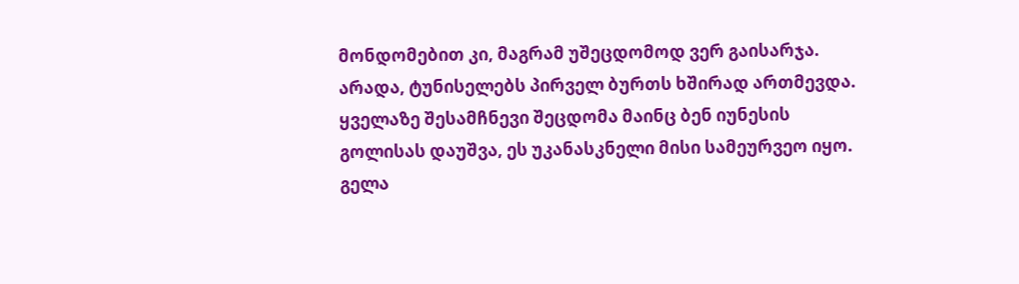მონდომებით კი, მაგრამ უშეცდომოდ ვერ გაისარჯა. არადა, ტუნისელებს პირველ ბურთს ხშირად ართმევდა. ყველაზე შესამჩნევი შეცდომა მაინც ბენ იუნესის გოლისას დაუშვა, ეს უკანასკნელი მისი სამეურვეო იყო.
გელა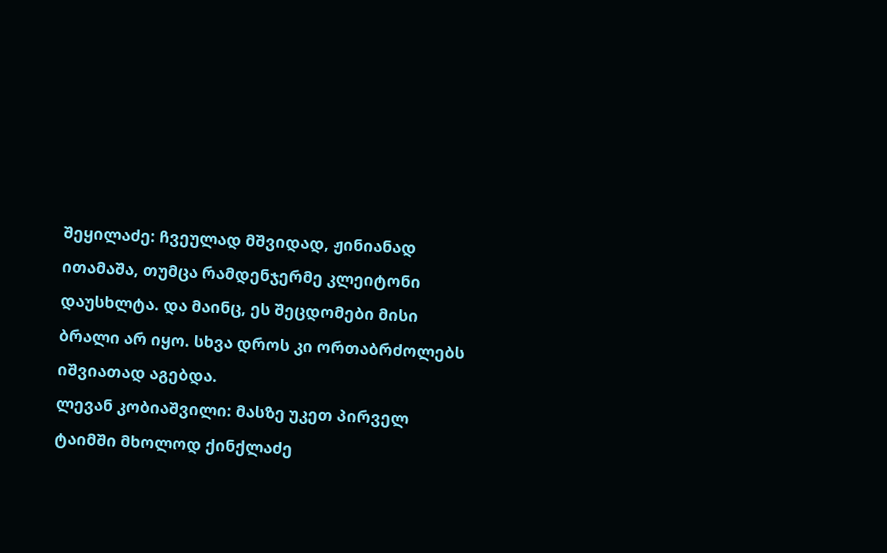შეყილაძე: ჩვეულად მშვიდად, ჟინიანად ითამაშა, თუმცა რამდენჯერმე კლეიტონი დაუსხლტა. და მაინც, ეს შეცდომები მისი ბრალი არ იყო. სხვა დროს კი ორთაბრძოლებს იშვიათად აგებდა.
ლევან კობიაშვილი: მასზე უკეთ პირველ ტაიმში მხოლოდ ქინქლაძე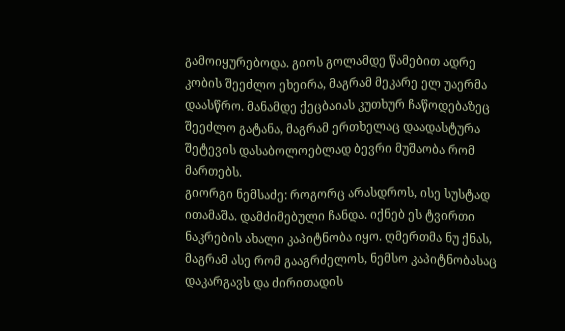გამოიყურებოდა. გიოს გოლამდე წამებით ადრე კობის შეეძლო ეხეირა, მაგრამ მეკარე ელ უაერმა დაასწრო. მანამდე ქეცბაიას კუთხურ ჩაწოდებაზეც შეეძლო გატანა, მაგრამ ერთხელაც დაადასტურა შეტევის დასაბოლოებლად ბევრი მუშაობა რომ მართებს.
გიორგი ნემსაძე: როგორც არასდროს, ისე სუსტად ითამაშა. დამძიმებული ჩანდა. იქნებ ეს ტვირთი ნაკრების ახალი კაპიტნობა იყო. ღმერთმა ნუ ქნას, მაგრამ ასე რომ გააგრძელოს, ნემსო კაპიტნობასაც დაკარგავს და ძირითადის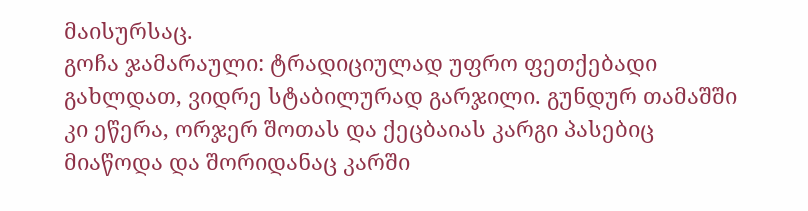მაისურსაც.
გოჩა ჯამარაული: ტრადიციულად უფრო ფეთქებადი გახლდათ, ვიდრე სტაბილურად გარჯილი. გუნდურ თამაშში კი ეწერა, ორჯერ შოთას და ქეცბაიას კარგი პასებიც მიაწოდა და შორიდანაც კარში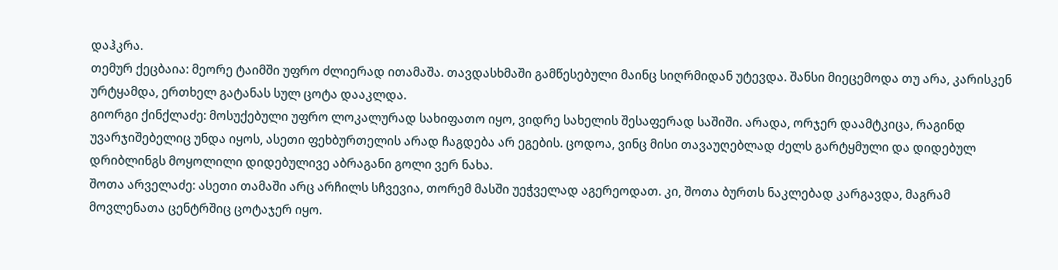დაჰკრა.
თემურ ქეცბაია: მეორე ტაიმში უფრო ძლიერად ითამაშა. თავდასხმაში გამწესებული მაინც სიღრმიდან უტევდა. შანსი მიეცემოდა თუ არა, კარისკენ ურტყამდა, ერთხელ გატანას სულ ცოტა დააკლდა.
გიორგი ქინქლაძე: მოსუქებული უფრო ლოკალურად სახიფათო იყო, ვიდრე სახელის შესაფერად საშიში. არადა, ორჯერ დაამტკიცა, რაგინდ უვარჯიშებელიც უნდა იყოს, ასეთი ფეხბურთელის არად ჩაგდება არ ეგების. ცოდოა, ვინც მისი თავაუღებლად ძელს გარტყმული და დიდებულ დრიბლინგს მოყოლილი დიდებულივე აბრაგანი გოლი ვერ ნახა.
შოთა არველაძე: ასეთი თამაში არც არჩილს სჩვევია, თორემ მასში უეჭველად აგერეოდათ. კი, შოთა ბურთს ნაკლებად კარგავდა, მაგრამ მოვლენათა ცენტრშიც ცოტაჯერ იყო.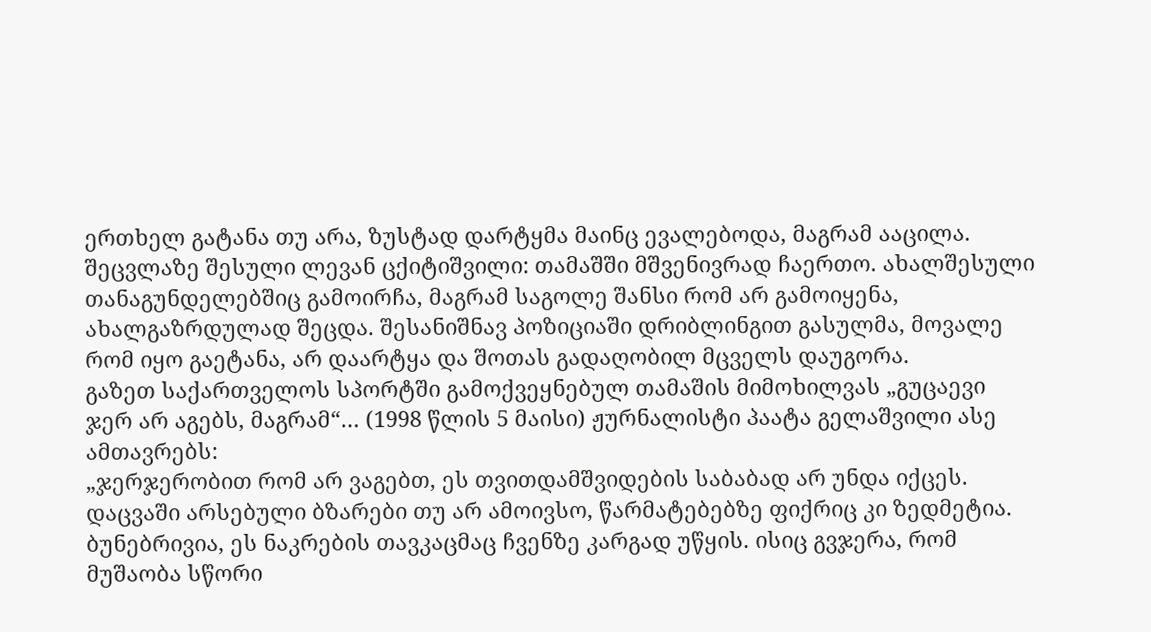ერთხელ გატანა თუ არა, ზუსტად დარტყმა მაინც ევალებოდა, მაგრამ ააცილა.
შეცვლაზე შესული ლევან ცქიტიშვილი: თამაშში მშვენივრად ჩაერთო. ახალშესული თანაგუნდელებშიც გამოირჩა, მაგრამ საგოლე შანსი რომ არ გამოიყენა, ახალგაზრდულად შეცდა. შესანიშნავ პოზიციაში დრიბლინგით გასულმა, მოვალე რომ იყო გაეტანა, არ დაარტყა და შოთას გადაღობილ მცველს დაუგორა.
გაზეთ საქართველოს სპორტში გამოქვეყნებულ თამაშის მიმოხილვას „გუცაევი ჯერ არ აგებს, მაგრამ“… (1998 წლის 5 მაისი) ჟურნალისტი პაატა გელაშვილი ასე ამთავრებს:
„ჯერჯერობით რომ არ ვაგებთ, ეს თვითდამშვიდების საბაბად არ უნდა იქცეს. დაცვაში არსებული ბზარები თუ არ ამოივსო, წარმატებებზე ფიქრიც კი ზედმეტია. ბუნებრივია, ეს ნაკრების თავკაცმაც ჩვენზე კარგად უწყის. ისიც გვჯერა, რომ მუშაობა სწორი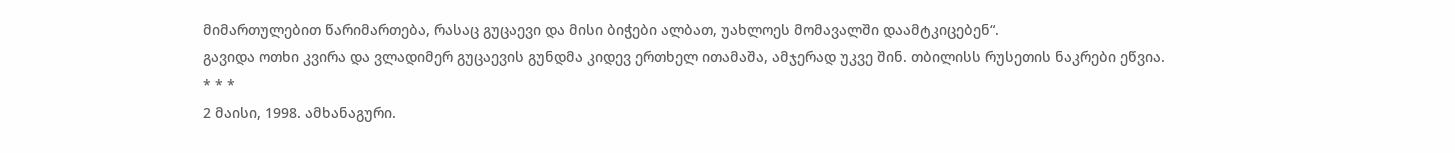მიმართულებით წარიმართება, რასაც გუცაევი და მისი ბიჭები ალბათ, უახლოეს მომავალში დაამტკიცებენ“.
გავიდა ოთხი კვირა და ვლადიმერ გუცაევის გუნდმა კიდევ ერთხელ ითამაშა, ამჯერად უკვე შინ. თბილისს რუსეთის ნაკრები ეწვია.
* * *
2 მაისი, 1998. ამხანაგური.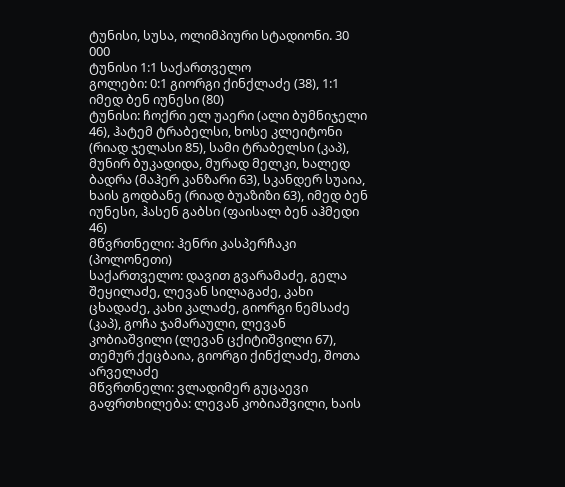ტუნისი, სუსა, ოლიმპიური სტადიონი. 30 000
ტუნისი 1:1 საქართველო
გოლები: 0:1 გიორგი ქინქლაძე (38), 1:1 იმედ ბენ იუნესი (80)
ტუნისი: ჩოქრი ელ უაერი (ალი ბუმნიჯელი 46), ჰატემ ტრაბელსი, ხოსე კლეიტონი (რიად ჯელასი 85), სამი ტრაბელსი (კაპ), მუნირ ბუკადიდა, მურად მელკი, ხალედ ბადრა (მაჰერ კანზარი 63), სკანდერ სუაია, ხაის გოდბანე (რიად ბუაზიზი 63), იმედ ბენ იუნესი, ჰასენ გაბსი (ფაისალ ბენ აჰმედი 46)
მწვრთნელი: ჰენრი კასპერჩაკი (პოლონეთი)
საქართველო: დავით გვარამაძე, გელა შეყილაძე, ლევან სილაგაძე, კახი ცხადაძე, კახი კალაძე, გიორგი ნემსაძე (კაპ), გოჩა ჯამარაული, ლევან კობიაშვილი (ლევან ცქიტიშვილი 67), თემურ ქეცბაია, გიორგი ქინქლაძე, შოთა არველაძე
მწვრთნელი: ვლადიმერ გუცაევი
გაფრთხილება: ლევან კობიაშვილი, ხაის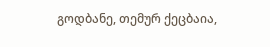გოდბანე, თემურ ქეცბაია,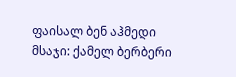ფაისალ ბენ აჰმედი
მსაჯი: ქამელ ბერბერი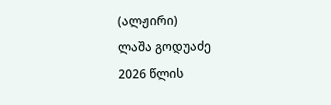(ალჟირი)
ლაშა გოდუაძე
2026 წლის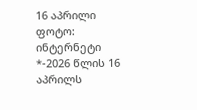16 აპრილი
ფოტო: ინტერნეტი
*-2026 წლის 16 აპრილს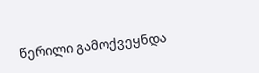წერილი გამოქვეყნდა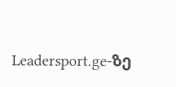Leadersport.ge-ზე